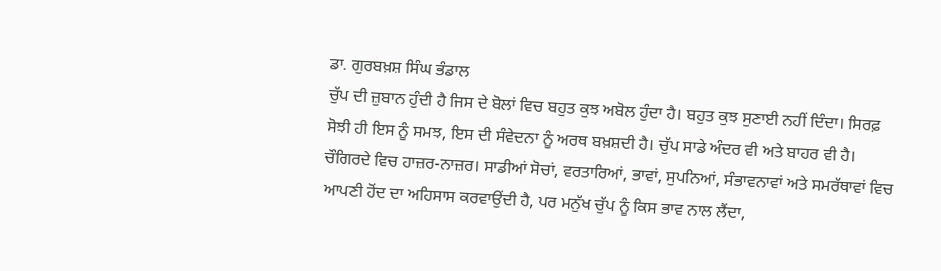ਡਾ. ਗੁਰਬਖ਼ਸ਼ ਸਿੰਘ ਭੰਡਾਲ
ਚੁੱਪ ਦੀ ਜ਼ੁਬਾਨ ਹੁੰਦੀ ਹੈ ਜਿਸ ਦੇ ਬੋਲਾਂ ਵਿਚ ਬਹੁਤ ਕੁਝ ਅਬੋਲ ਹੁੰਦਾ ਹੈ। ਬਹੁਤ ਕੁਝ ਸੁਣਾਈ ਨਹੀਂ ਦਿੰਦਾ। ਸਿਰਫ਼ ਸੋਝੀ ਹੀ ਇਸ ਨੂੰ ਸਮਝ, ਇਸ ਦੀ ਸੰਵੇਦਨਾ ਨੂੰ ਅਰਥ ਬਖ਼ਸ਼ਦੀ ਹੈ। ਚੁੱਪ ਸਾਡੇ ਅੰਦਰ ਵੀ ਅਤੇ ਬਾਹਰ ਵੀ ਹੈ। ਚੌਗਿਰਦੇ ਵਿਚ ਹਾਜ਼ਰ-ਨਾਜ਼ਰ। ਸਾਡੀਆਂ ਸੋਚਾਂ, ਵਰਤਾਰਿਆਂ, ਭਾਵਾਂ, ਸੁਪਨਿਆਂ, ਸੰਭਾਵਨਾਵਾਂ ਅਤੇ ਸਮਰੱਥਾਵਾਂ ਵਿਚ ਆਪਣੀ ਹੋਂਦ ਦਾ ਅਹਿਸਾਸ ਕਰਵਾਉਂਦੀ ਹੈ, ਪਰ ਮਨੁੱਖ ਚੁੱਪ ਨੂੰ ਕਿਸ ਭਾਵ ਨਾਲ ਲੈਂਦਾ,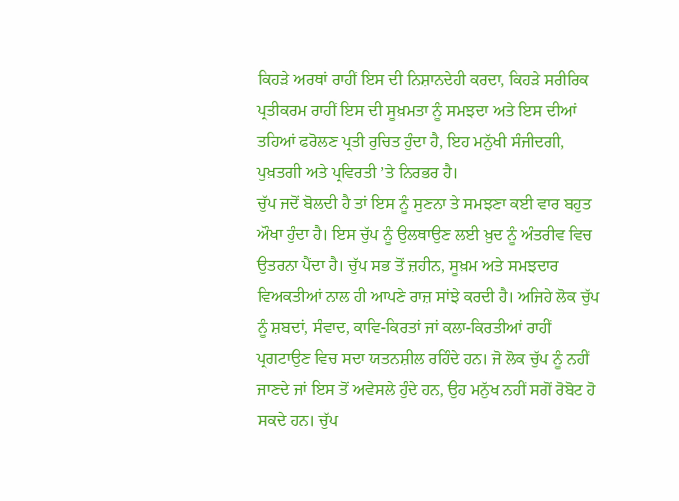ਕਿਹੜੇ ਅਰਥਾਂ ਰਾਹੀਂ ਇਸ ਦੀ ਨਿਸ਼ਾਨਦੇਹੀ ਕਰਦਾ, ਕਿਹੜੇ ਸਰੀਰਿਕ ਪ੍ਰਤੀਕਰਮ ਰਾਹੀਂ ਇਸ ਦੀ ਸੂਖ਼ਮਤਾ ਨੂੰ ਸਮਝਦਾ ਅਤੇ ਇਸ ਦੀਆਂ ਤਹਿਆਂ ਫਰੋਲਣ ਪ੍ਰਤੀ ਰੁਚਿਤ ਹੁੰਦਾ ਹੈ, ਇਹ ਮਨੁੱਖੀ ਸੰਜੀਦਗੀ, ਪੁਖ਼ਤਗੀ ਅਤੇ ਪ੍ਰਵਿਰਤੀ ’ਤੇ ਨਿਰਭਰ ਹੈ।
ਚੁੱਪ ਜਦੋਂ ਬੋਲਦੀ ਹੈ ਤਾਂ ਇਸ ਨੂੰ ਸੁਣਨਾ ਤੇ ਸਮਝਣਾ ਕਈ ਵਾਰ ਬਹੁਤ ਔਖਾ ਹੁੰਦਾ ਹੈ। ਇਸ ਚੁੱਪ ਨੂੰ ਉਲਥਾਉਣ ਲਈ ਖ਼ੁਦ ਨੂੰ ਅੰਤਰੀਵ ਵਿਚ ਉਤਰਨਾ ਪੈਂਦਾ ਹੈ। ਚੁੱਪ ਸਭ ਤੋਂ ਜ਼ਹੀਨ, ਸੂਖ਼ਮ ਅਤੇ ਸਮਝਦਾਰ ਵਿਅਕਤੀਆਂ ਨਾਲ ਹੀ ਆਪਣੇ ਰਾਜ਼ ਸਾਂਝੇ ਕਰਦੀ ਹੈ। ਅਜਿਹੇ ਲੋਕ ਚੁੱਪ ਨੂੰ ਸ਼ਬਦਾਂ, ਸੰਵਾਦ, ਕਾਵਿ-ਕਿਰਤਾਂ ਜਾਂ ਕਲਾ-ਕਿਰਤੀਆਂ ਰਾਹੀਂ ਪ੍ਰਗਟਾਉਣ ਵਿਚ ਸਦਾ ਯਤਨਸ਼ੀਲ ਰਹਿੰਦੇ ਹਨ। ਜੋ ਲੋਕ ਚੁੱਪ ਨੂੰ ਨਹੀਂ ਜਾਣਦੇ ਜਾਂ ਇਸ ਤੋਂ ਅਵੇਸਲੇ ਹੁੰਦੇ ਹਨ, ਉਹ ਮਨੁੱਖ ਨਹੀਂ ਸਗੋਂ ਰੋਬੋਟ ਹੋ ਸਕਦੇ ਹਨ। ਚੁੱਪ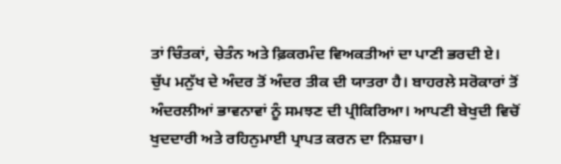ਤਾਂ ਚਿੰਤਕਾਂ, ਚੇਤੰਨ ਅਤੇ ਫ਼ਿਕਰਮੰਦ ਵਿਅਕਤੀਆਂ ਦਾ ਪਾਣੀ ਭਰਦੀ ਏ।
ਚੁੱਪ ਮਨੁੱਖ ਦੇ ਅੰਦਰ ਤੋਂ ਅੰਦਰ ਤੀਕ ਦੀ ਯਾਤਰਾ ਹੈ। ਬਾਹਰਲੇ ਸਰੋਕਾਰਾਂ ਤੋਂ ਅੰਦਰਲੀਆਂ ਭਾਵਨਾਵਾਂ ਨੂੰ ਸਮਝਣ ਦੀ ਪ੍ਰੀਕਿਰਿਆ। ਆਪਣੀ ਬੇਖੁਦੀ ਵਿਚੋਂ ਖੁਦਦਾਰੀ ਅਤੇ ਰਹਿਨੁਮਾਈ ਪ੍ਰਾਪਤ ਕਰਨ ਦਾ ਨਿਸ਼ਚਾ।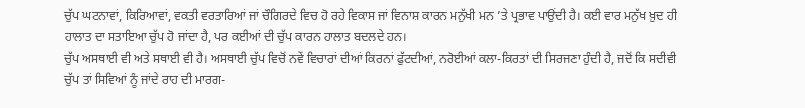ਚੁੱਪ ਘਟਨਾਵਾਂ, ਕਿਰਿਆਵਾਂ, ਵਕਤੀ ਵਰਤਾਰਿਆਂ ਜਾਂ ਚੌਗਿਰਦੇ ਵਿਚ ਹੋ ਰਹੇ ਵਿਕਾਸ ਜਾਂ ਵਿਨਾਸ਼ ਕਾਰਨ ਮਨੁੱਖੀ ਮਨ ’ਤੇ ਪ੍ਰਭਾਵ ਪਾਉਂਦੀ ਹੈ। ਕਈ ਵਾਰ ਮਨੁੱਖ ਖ਼ੁਦ ਹੀ ਹਾਲਾਤ ਦਾ ਸਤਾਇਆ ਚੁੱਪ ਹੋ ਜਾਂਦਾ ਹੈ, ਪਰ ਕਈਆਂ ਦੀ ਚੁੱਪ ਕਾਰਨ ਹਾਲਾਤ ਬਦਲਦੇ ਹਨ।
ਚੁੱਪ ਅਸਥਾਈ ਵੀ ਅਤੇ ਸਥਾਈ ਵੀ ਹੈ। ਅਸਥਾਈ ਚੁੱਪ ਵਿਚੋਂ ਨਵੇਂ ਵਿਚਾਰਾਂ ਦੀਆਂ ਕਿਰਨਾਂ ਫੁੱਟਦੀਆਂ, ਨਰੋਈਆਂ ਕਲਾ-ਕਿਰਤਾਂ ਦੀ ਸਿਰਜਣਾ ਹੁੰਦੀ ਹੈ, ਜਦੋਂ ਕਿ ਸਦੀਵੀ ਚੁੱਪ ਤਾਂ ਸਿਵਿਆਂ ਨੂੰ ਜਾਂਦੇ ਰਾਹ ਦੀ ਮਾਰਗ-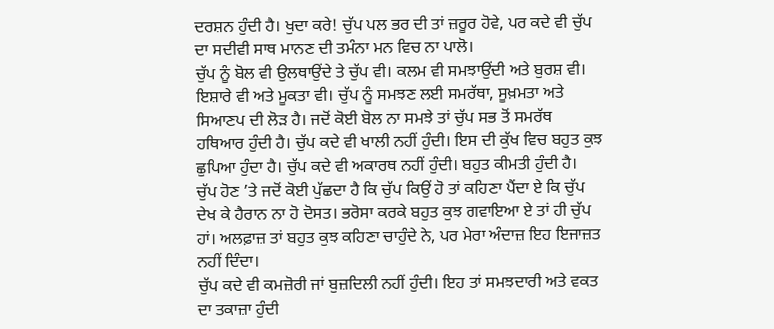ਦਰਸ਼ਨ ਹੁੰਦੀ ਹੈ। ਖੁਦਾ ਕਰੇ! ਚੁੱਪ ਪਲ ਭਰ ਦੀ ਤਾਂ ਜ਼ਰੂਰ ਹੋਵੇ, ਪਰ ਕਦੇ ਵੀ ਚੁੱਪ ਦਾ ਸਦੀਵੀ ਸਾਥ ਮਾਨਣ ਦੀ ਤਮੰਨਾ ਮਨ ਵਿਚ ਨਾ ਪਾਲੋ।
ਚੁੱਪ ਨੂੰ ਬੋਲ ਵੀ ਉਲਥਾਉਂਦੇ ਤੇ ਚੁੱਪ ਵੀ। ਕਲਮ ਵੀ ਸਮਝਾਉਂਦੀ ਅਤੇ ਬੁਰਸ਼ ਵੀ। ਇਸ਼ਾਰੇ ਵੀ ਅਤੇ ਮੂਕਤਾ ਵੀ। ਚੁੱਪ ਨੂੰ ਸਮਝਣ ਲਈ ਸਮਰੱਥਾ, ਸੂਖ਼ਮਤਾ ਅਤੇ ਸਿਆਣਪ ਦੀ ਲੋੜ ਹੈ। ਜਦੋਂ ਕੋਈ ਬੋਲ ਨਾ ਸਮਝੇ ਤਾਂ ਚੁੱਪ ਸਭ ਤੋਂ ਸਮਰੱਥ ਹਥਿਆਰ ਹੁੰਦੀ ਹੈ। ਚੁੱਪ ਕਦੇ ਵੀ ਖਾਲੀ ਨਹੀਂ ਹੁੰਦੀ। ਇਸ ਦੀ ਕੁੱਖ ਵਿਚ ਬਹੁਤ ਕੁਝ ਛੁਪਿਆ ਹੁੰਦਾ ਹੈ। ਚੁੱਪ ਕਦੇ ਵੀ ਅਕਾਰਥ ਨਹੀਂ ਹੁੰਦੀ। ਬਹੁਤ ਕੀਮਤੀ ਹੁੰਦੀ ਹੈ।
ਚੁੱਪ ਹੋਣ ’ਤੇ ਜਦੋਂ ਕੋਈ ਪੁੱਛਦਾ ਹੈ ਕਿ ਚੁੱਪ ਕਿਉਂ ਹੋ ਤਾਂ ਕਹਿਣਾ ਪੈਂਦਾ ਏ ਕਿ ਚੁੱਪ ਦੇਖ ਕੇ ਹੈਰਾਨ ਨਾ ਹੋ ਦੋਸਤ। ਭਰੋਸਾ ਕਰਕੇ ਬਹੁਤ ਕੁਝ ਗਵਾਇਆ ਏ ਤਾਂ ਹੀ ਚੁੱਪ ਹਾਂ। ਅਲਫ਼ਾਜ਼ ਤਾਂ ਬਹੁਤ ਕੁਝ ਕਹਿਣਾ ਚਾਹੁੰਦੇ ਨੇ, ਪਰ ਮੇਰਾ ਅੰਦਾਜ਼ ਇਹ ਇਜਾਜ਼ਤ ਨਹੀਂ ਦਿੰਦਾ।
ਚੁੱਪ ਕਦੇ ਵੀ ਕਮਜ਼ੋਰੀ ਜਾਂ ਬੁਜ਼ਦਿਲੀ ਨਹੀਂ ਹੁੰਦੀ। ਇਹ ਤਾਂ ਸਮਝਦਾਰੀ ਅਤੇ ਵਕਤ ਦਾ ਤਕਾਜ਼ਾ ਹੁੰਦੀ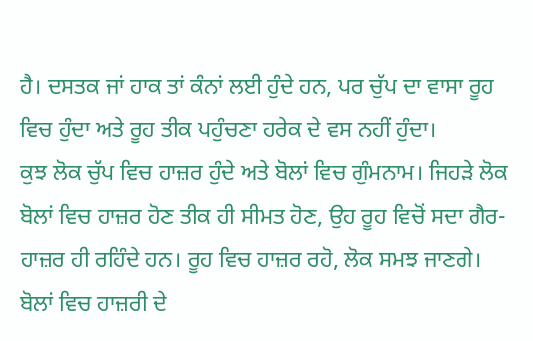ਹੈ। ਦਸਤਕ ਜਾਂ ਹਾਕ ਤਾਂ ਕੰਨਾਂ ਲਈ ਹੁੰਦੇ ਹਨ, ਪਰ ਚੁੱਪ ਦਾ ਵਾਸਾ ਰੂਹ ਵਿਚ ਹੁੰਦਾ ਅਤੇ ਰੂਹ ਤੀਕ ਪਹੁੰਚਣਾ ਹਰੇਕ ਦੇ ਵਸ ਨਹੀਂ ਹੁੰਦਾ।
ਕੁਝ ਲੋਕ ਚੁੱਪ ਵਿਚ ਹਾਜ਼ਰ ਹੁੰਦੇ ਅਤੇ ਬੋਲਾਂ ਵਿਚ ਗੁੰਮਨਾਮ। ਜਿਹੜੇ ਲੋਕ ਬੋਲਾਂ ਵਿਚ ਹਾਜ਼ਰ ਹੋਣ ਤੀਕ ਹੀ ਸੀਮਤ ਹੋਣ, ਉਹ ਰੂਹ ਵਿਚੋਂ ਸਦਾ ਗੈਰ-ਹਾਜ਼ਰ ਹੀ ਰਹਿੰਦੇ ਹਨ। ਰੂਹ ਵਿਚ ਹਾਜ਼ਰ ਰਹੋ, ਲੋਕ ਸਮਝ ਜਾਣਗੇ। ਬੋਲਾਂ ਵਿਚ ਹਾਜ਼ਰੀ ਦੇ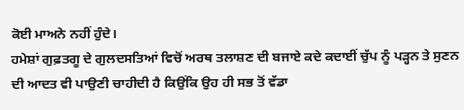ਕੋਈ ਮਾਅਨੇ ਨਹੀਂ ਹੁੰਦੇ।
ਹਮੇਸ਼ਾਂ ਗੁਫ਼ਤਗੂ ਦੇ ਗੁਲਦਸਤਿਆਂ ਵਿਚੋਂ ਅਰਥ ਤਲਾਸ਼ਣ ਦੀ ਬਜਾਏ ਕਦੇ ਕਦਾਈਂ ਚੁੱਪ ਨੂੰ ਪੜ੍ਹਨ ਤੇ ਸੁਣਨ ਦੀ ਆਦਤ ਵੀ ਪਾਉਣੀ ਚਾਹੀਦੀ ਹੈ ਕਿਉਂਕਿ ਉਹ ਹੀ ਸਭ ਤੋਂ ਵੱਡਾ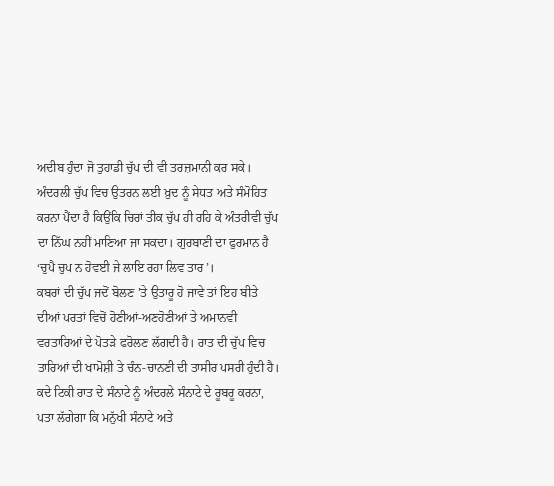ਅਦੀਬ ਹੁੰਦਾ ਜੋ ਤੁਹਾਡੀ ਚੁੱਪ ਦੀ ਵੀ ਤਰਜ਼ਮਾਨੀ ਕਰ ਸਕੇ।
ਅੰਦਰਲੀ ਚੁੱਪ ਵਿਚ ਉਤਰਨ ਲਈ ਖ਼ੁਦ ਨੂੰ ਸੇਧਤ ਅਤੇ ਸੰਮੋਹਿਤ ਕਰਨਾ ਪੈਂਦਾ ਹੈ ਕਿਉਂਕਿ ਚਿਰਾਂ ਤੀਕ ਚੁੱਪ ਹੀ ਰਹਿ ਕੇ ਅੰਤਰੀਵੀ ਚੁੱਪ ਦਾ ਨਿੱਘ ਨਹੀਂ ਮਾਣਿਆ ਜਾ ਸਕਦਾ। ਗੁਰਬਾਣੀ ਦਾ ਫੁਰਮਾਨ ਹੈ ‘ਚੁਪੈ ਚੁਪ ਨ ਹੋਵਈ ਜੇ ਲਾਇ ਰਹਾ ਲਿਵ ਤਾਰ’।
ਕਬਰਾਂ ਦੀ ਚੁੱਪ ਜਦੋਂ ਬੋਲਣ ’ਤੇ ਉਤਾਰੂ ਹੋ ਜਾਵੇ ਤਾਂ ਇਹ ਬੀਤੇ ਦੀਆਂ ਪਰਤਾਂ ਵਿਚੋਂ ਹੋਣੀਆਂ-ਅਣਹੋਣੀਆਂ ਤੇ ਅਮਾਨਵੀ ਵਰਤਾਰਿਆਂ ਦੇ ਪੋਤੜੇ ਫਰੋਲਣ ਲੱਗਦੀ ਹੈ। ਰਾਤ ਦੀ ਚੁੱਪ ਵਿਚ ਤਾਰਿਆਂ ਦੀ ਖਾਮੋਸ਼ੀ ਤੇ ਚੰਨ-ਚਾਨਣੀ ਦੀ ਤਾਸੀਰ ਪਸਰੀ ਹੁੰਦੀ ਹੈ। ਕਦੇ ਟਿਕੀ ਰਾਤ ਦੇ ਸੰਨਾਟੇ ਨੂੰ ਅੰਦਰਲੇ ਸੰਨਾਟੇ ਦੇ ਰੂਬਰੂ ਕਰਨਾ, ਪਤਾ ਲੱਗੇਗਾ ਕਿ ਮਨੁੱਖੀ ਸੰਨਾਟੇ ਅਤੇ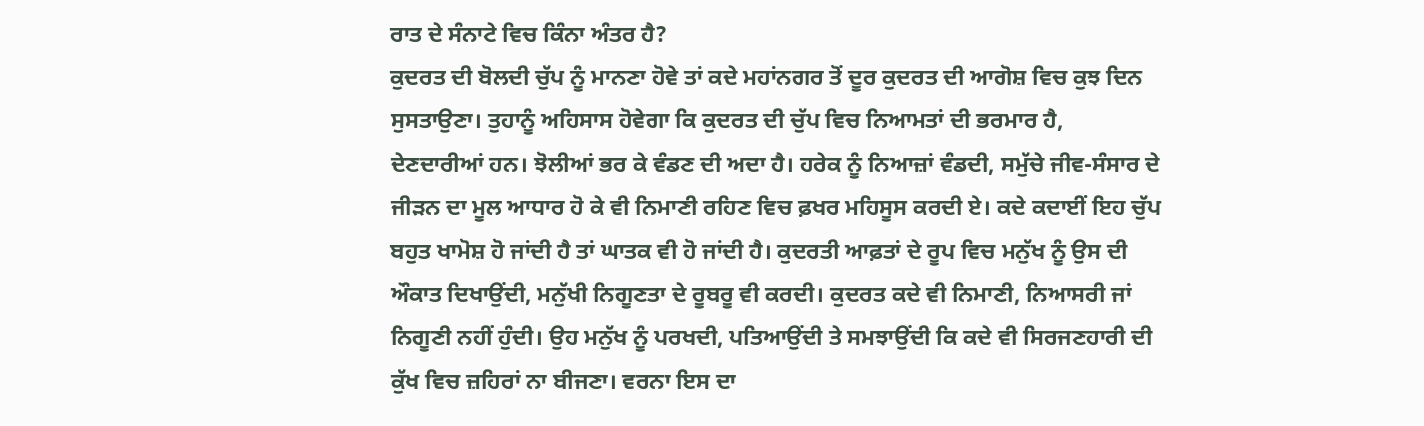ਰਾਤ ਦੇ ਸੰਨਾਟੇ ਵਿਚ ਕਿੰਨਾ ਅੰਤਰ ਹੈ?
ਕੁਦਰਤ ਦੀ ਬੋਲਦੀ ਚੁੱਪ ਨੂੰ ਮਾਨਣਾ ਹੋਵੇ ਤਾਂ ਕਦੇ ਮਹਾਂਨਗਰ ਤੋਂ ਦੂਰ ਕੁਦਰਤ ਦੀ ਆਗੋਸ਼ ਵਿਚ ਕੁਝ ਦਿਨ ਸੁਸਤਾਉਣਾ। ਤੁਹਾਨੂੰ ਅਹਿਸਾਸ ਹੋਵੇਗਾ ਕਿ ਕੁਦਰਤ ਦੀ ਚੁੱਪ ਵਿਚ ਨਿਆਮਤਾਂ ਦੀ ਭਰਮਾਰ ਹੈ, ਦੇਣਦਾਰੀਆਂ ਹਨ। ਝੋਲੀਆਂ ਭਰ ਕੇ ਵੰਡਣ ਦੀ ਅਦਾ ਹੈ। ਹਰੇਕ ਨੂੰ ਨਿਆਜ਼ਾਂ ਵੰਡਦੀ, ਸਮੁੱਚੇ ਜੀਵ-ਸੰਸਾਰ ਦੇ ਜੀੜਨ ਦਾ ਮੂਲ ਆਧਾਰ ਹੋ ਕੇ ਵੀ ਨਿਮਾਣੀ ਰਹਿਣ ਵਿਚ ਫ਼ਖਰ ਮਹਿਸੂਸ ਕਰਦੀ ਏ। ਕਦੇ ਕਦਾਈਂ ਇਹ ਚੁੱਪ ਬਹੁਤ ਖਾਮੋਸ਼ ਹੋ ਜਾਂਦੀ ਹੈ ਤਾਂ ਘਾਤਕ ਵੀ ਹੋ ਜਾਂਦੀ ਹੈ। ਕੁਦਰਤੀ ਆਫ਼ਤਾਂ ਦੇ ਰੂਪ ਵਿਚ ਮਨੁੱਖ ਨੂੰ ਉਸ ਦੀ ਔਕਾਤ ਦਿਖਾਉਂਦੀ, ਮਨੁੱਖੀ ਨਿਗੂਣਤਾ ਦੇ ਰੂਬਰੂ ਵੀ ਕਰਦੀ। ਕੁਦਰਤ ਕਦੇ ਵੀ ਨਿਮਾਣੀ, ਨਿਆਸਰੀ ਜਾਂ ਨਿਗੂਣੀ ਨਹੀਂ ਹੁੰਦੀ। ਉਹ ਮਨੁੱਖ ਨੂੰ ਪਰਖਦੀ, ਪਤਿਆਉਂਦੀ ਤੇ ਸਮਝਾਉਂਦੀ ਕਿ ਕਦੇ ਵੀ ਸਿਰਜਣਹਾਰੀ ਦੀ ਕੁੱਖ ਵਿਚ ਜ਼ਹਿਰਾਂ ਨਾ ਬੀਜਣਾ। ਵਰਨਾ ਇਸ ਦਾ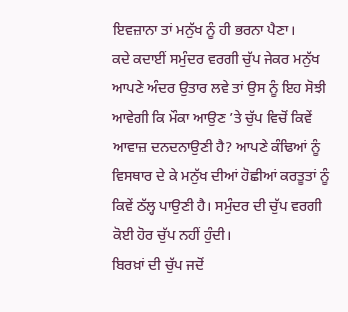ਇਵਜ਼ਾਨਾ ਤਾਂ ਮਨੁੱਖ ਨੂੰ ਹੀ ਭਰਨਾ ਪੈਣਾ।
ਕਦੇ ਕਦਾਈਂ ਸਮੁੰਦਰ ਵਰਗੀ ਚੁੱਪ ਜੇਕਰ ਮਨੁੱਖ ਆਪਣੇ ਅੰਦਰ ਉਤਾਰ ਲਵੇ ਤਾਂ ਉਸ ਨੂੰ ਇਹ ਸੋਝੀ ਆਵੇਗੀ ਕਿ ਮੌਕਾ ਆਉਣ ’ਤੇ ਚੁੱਪ ਵਿਚੋਂ ਕਿਵੇਂ ਆਵਾਜ਼ ਦਨਦਨਾਉਣੀ ਹੈ? ਆਪਣੇ ਕੰਢਿਆਂ ਨੂੰ ਵਿਸਥਾਰ ਦੇ ਕੇ ਮਨੁੱਖ ਦੀਆਂ ਹੋਛੀਆਂ ਕਰਤੂਤਾਂ ਨੂੰ ਕਿਵੇਂ ਠੱਲ੍ਹ ਪਾਉਣੀ ਹੈ। ਸਮੁੰਦਰ ਦੀ ਚੁੱਪ ਵਰਗੀ ਕੋਈ ਹੋਰ ਚੁੱਪ ਨਹੀਂ ਹੁੰਦੀ।
ਬਿਰਖ਼ਾਂ ਦੀ ਚੁੱਪ ਜਦੋਂ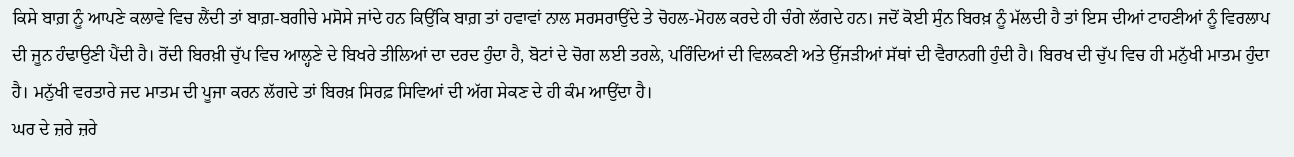ਕਿਸੇ ਬਾਗ਼ ਨੂੰ ਆਪਣੇ ਕਲਾਵੇ ਵਿਚ ਲੈਂਦੀ ਤਾਂ ਬਾਗ਼-ਬਗੀਚੇ ਮਸੋਸੇ ਜਾਂਦੇ ਹਨ ਕਿਉਂਕਿ ਬਾਗ਼ ਤਾਂ ਹਵਾਵਾਂ ਨਾਲ ਸਰਸਰਾਉਂਦੇ ਤੇ ਚੋਹਲ-ਮੋਹਲ ਕਰਦੇ ਹੀ ਚੰਗੇ ਲੱਗਦੇ ਹਨ। ਜਦੋਂ ਕੋਈ ਸੁੰਨ ਬਿਰਖ਼ ਨੂੰ ਮੱਲਦੀ ਹੈ ਤਾਂ ਇਸ ਦੀਆਂ ਟਾਹਣੀਆਂ ਨੂੰ ਵਿਰਲਾਪ ਦੀ ਜੂਨ ਹੰਢਾਉਣੀ ਪੈਂਦੀ ਹੈ। ਰੋਂਦੀ ਬਿਰਖ਼ੀ ਚੁੱਪ ਵਿਚ ਆਲ੍ਹਣੇ ਦੇ ਬਿਖਰੇ ਤੀਲਿਆਂ ਦਾ ਦਰਦ ਹੁੰਦਾ ਹੈ, ਬੋਟਾਂ ਦੇ ਚੋਗ ਲਈ ਤਰਲੇ, ਪਰਿੰਦਿਆਂ ਦੀ ਵਿਲਕਣੀ ਅਤੇ ਉੱਜੜੀਆਂ ਸੱਥਾਂ ਦੀ ਵੈਰਾਨਗੀ ਹੁੰਦੀ ਹੈ। ਬਿਰਖ ਦੀ ਚੁੱਪ ਵਿਚ ਹੀ ਮਨੁੱਖੀ ਮਾਤਮ ਹੁੰਦਾ ਹੈ। ਮਨੁੱਖੀ ਵਰਤਾਰੇ ਜਦ ਮਾਤਮ ਦੀ ਪੂਜਾ ਕਰਨ ਲੱਗਦੇ ਤਾਂ ਬਿਰਖ਼ ਸਿਰਫ਼ ਸਿਵਿਆਂ ਦੀ ਅੱਗ ਸੇਕਣ ਦੇ ਹੀ ਕੰਮ ਆਉਂਦਾ ਹੈ।
ਘਰ ਦੇ ਜ਼ਰੇ ਜ਼ਰੇ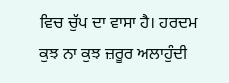ਵਿਚ ਚੁੱਪ ਦਾ ਵਾਸਾ ਹੈ। ਹਰਦਮ ਕੁਝ ਨਾ ਕੁਝ ਜ਼ਰੂਰ ਅਲਾਹੁੰਦੀ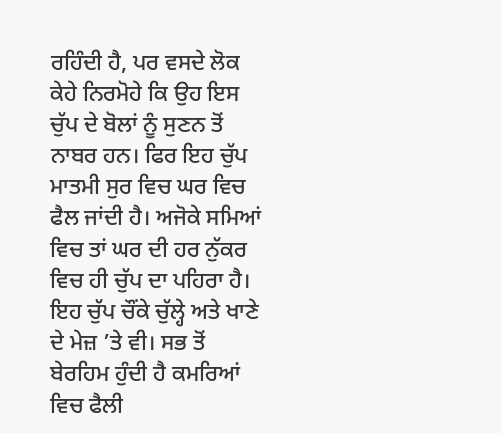ਰਹਿੰਦੀ ਹੈ, ਪਰ ਵਸਦੇ ਲੋਕ ਕੇਹੇ ਨਿਰਮੋਹੇ ਕਿ ਉਹ ਇਸ ਚੁੱਪ ਦੇ ਬੋਲਾਂ ਨੂੰ ਸੁਣਨ ਤੋਂ ਨਾਬਰ ਹਨ। ਫਿਰ ਇਹ ਚੁੱਪ ਮਾਤਮੀ ਸੁਰ ਵਿਚ ਘਰ ਵਿਚ ਫੈਲ ਜਾਂਦੀ ਹੈ। ਅਜੋਕੇ ਸਮਿਆਂ ਵਿਚ ਤਾਂ ਘਰ ਦੀ ਹਰ ਨੁੱਕਰ ਵਿਚ ਹੀ ਚੁੱਪ ਦਾ ਪਹਿਰਾ ਹੈ। ਇਹ ਚੁੱਪ ਚੌਂਕੇ ਚੁੱਲ੍ਹੇ ਅਤੇ ਖਾਣੇ ਦੇ ਮੇਜ਼ ’ਤੇ ਵੀ। ਸਭ ਤੋਂ ਬੇਰਹਿਮ ਹੁੰਦੀ ਹੈ ਕਮਰਿਆਂ ਵਿਚ ਫੈਲੀ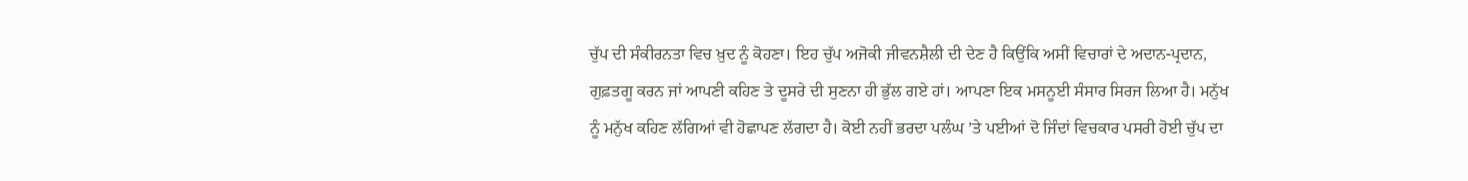ਚੁੱਪ ਦੀ ਸੰਕੀਰਨਤਾ ਵਿਚ ਖ਼ੁਦ ਨੂੰ ਕੋਹਣਾ। ਇਹ ਚੁੱਪ ਅਜੋਕੀ ਜੀਵਨਸ਼ੈਲੀ ਦੀ ਦੇਣ ਹੈ ਕਿਉਂਕਿ ਅਸੀਂ ਵਿਚਾਰਾਂ ਦੇ ਅਦਾਨ-ਪ੍ਰਦਾਨ, ਗੁਫ਼ਤਗੂ ਕਰਨ ਜਾਂ ਆਪਣੀ ਕਹਿਣ ਤੇ ਦੂਸਰੇ ਦੀ ਸੁਣਨਾ ਹੀ ਭੁੱਲ ਗਏ ਹਾਂ। ਆਪਣਾ ਇਕ ਮਸਨੂਈ ਸੰਸਾਰ ਸਿਰਜ ਲਿਆ ਹੈ। ਮਨੁੱਖ ਨੂੰ ਮਨੁੱਖ ਕਹਿਣ ਲੱਗਿਆਂ ਵੀ ਹੋਛਾਪਣ ਲੱਗਦਾ ਹੈ। ਕੋਈ ਨਹੀਂ ਭਰਦਾ ਪਲੰਘ ’ਤੇ ਪਈਆਂ ਦੋ ਜਿੰਦਾਂ ਵਿਚਕਾਰ ਪਸਰੀ ਹੋਈ ਚੁੱਪ ਦਾ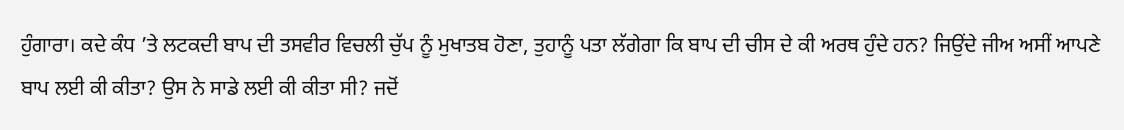ਹੁੰਗਾਰਾ। ਕਦੇ ਕੰਧ ’ਤੇ ਲਟਕਦੀ ਬਾਪ ਦੀ ਤਸਵੀਰ ਵਿਚਲੀ ਚੁੱਪ ਨੂੰ ਮੁਖਾਤਬ ਹੋਣਾ, ਤੁਹਾਨੂੰ ਪਤਾ ਲੱਗੇਗਾ ਕਿ ਬਾਪ ਦੀ ਚੀਸ ਦੇ ਕੀ ਅਰਥ ਹੁੰਦੇ ਹਨ? ਜਿਉਂਦੇ ਜੀਅ ਅਸੀਂ ਆਪਣੇ ਬਾਪ ਲਈ ਕੀ ਕੀਤਾ? ਉਸ ਨੇ ਸਾਡੇ ਲਈ ਕੀ ਕੀਤਾ ਸੀ? ਜਦੋਂ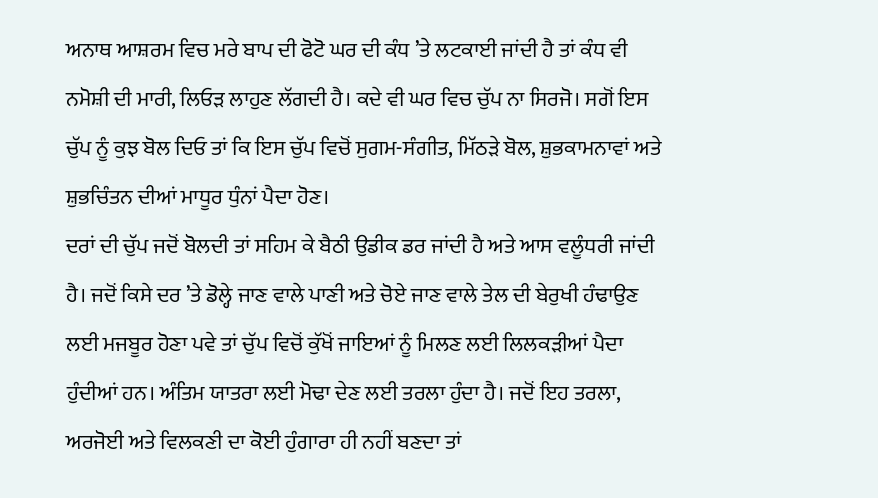ਅਨਾਥ ਆਸ਼ਰਮ ਵਿਚ ਮਰੇ ਬਾਪ ਦੀ ਫੋਟੋ ਘਰ ਦੀ ਕੰਧ ’ਤੇ ਲਟਕਾਈ ਜਾਂਦੀ ਹੈ ਤਾਂ ਕੰਧ ਵੀ ਨਮੋਸ਼ੀ ਦੀ ਮਾਰੀ, ਲਿਓੜ ਲਾਹੁਣ ਲੱਗਦੀ ਹੈ। ਕਦੇ ਵੀ ਘਰ ਵਿਚ ਚੁੱਪ ਨਾ ਸਿਰਜੋ। ਸਗੋਂ ਇਸ ਚੁੱਪ ਨੂੰ ਕੁਝ ਬੋਲ ਦਿਓ ਤਾਂ ਕਿ ਇਸ ਚੁੱਪ ਵਿਚੋਂ ਸੁਗਮ-ਸੰਗੀਤ, ਮਿੱਠੜੇ ਬੋਲ, ਸ਼ੁਭਕਾਮਨਾਵਾਂ ਅਤੇ ਸ਼ੁਭਚਿੰਤਨ ਦੀਆਂ ਮਾਧੂਰ ਧੁੰਨਾਂ ਪੈਦਾ ਹੋਣ।
ਦਰਾਂ ਦੀ ਚੁੱਪ ਜਦੋਂ ਬੋਲਦੀ ਤਾਂ ਸਹਿਮ ਕੇ ਬੈਠੀ ਉਡੀਕ ਡਰ ਜਾਂਦੀ ਹੈ ਅਤੇ ਆਸ ਵਲੂੰਧਰੀ ਜਾਂਦੀ ਹੈ। ਜਦੋਂ ਕਿਸੇ ਦਰ ’ਤੇ ਡੋਲ੍ਹੇ ਜਾਣ ਵਾਲੇ ਪਾਣੀ ਅਤੇ ਚੋਏ ਜਾਣ ਵਾਲੇ ਤੇਲ ਦੀ ਬੇਰੁਖੀ ਹੰਢਾਉਣ ਲਈ ਮਜਬੂਰ ਹੋਣਾ ਪਵੇ ਤਾਂ ਚੁੱਪ ਵਿਚੋਂ ਕੁੱਖੋਂ ਜਾਇਆਂ ਨੂੰ ਮਿਲਣ ਲਈ ਲਿਲਕੜੀਆਂ ਪੈਦਾ ਹੁੰਦੀਆਂ ਹਨ। ਅੰਤਿਮ ਯਾਤਰਾ ਲਈ ਮੋਢਾ ਦੇਣ ਲਈ ਤਰਲਾ ਹੁੰਦਾ ਹੈ। ਜਦੋਂ ਇਹ ਤਰਲਾ, ਅਰਜੋਈ ਅਤੇ ਵਿਲਕਣੀ ਦਾ ਕੋਈ ਹੁੰਗਾਰਾ ਹੀ ਨਹੀਂ ਬਣਦਾ ਤਾਂ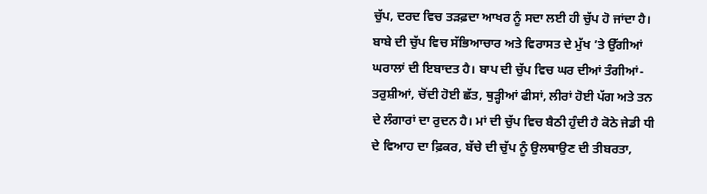ਚੁੱਪ, ਦਰਦ ਵਿਚ ਤੜਫ਼ਦਾ ਆਖਰ ਨੂੰ ਸਦਾ ਲਈ ਹੀ ਚੁੱਪ ਹੋ ਜਾਂਦਾ ਹੈ।
ਬਾਬੇ ਦੀ ਚੁੱਪ ਵਿਚ ਸੱਭਿਆਚਾਰ ਅਤੇ ਵਿਰਾਸਤ ਦੇ ਮੁੱਖ ’ਤੇ ਉੱਗੀਆਂ ਘਰਾਲਾਂ ਦੀ ਇਬਾਦਤ ਹੈ। ਬਾਪ ਦੀ ਚੁੱਪ ਵਿਚ ਘਰ ਦੀਆਂ ਤੰਗੀਆਂ-ਤਰੁਸ਼ੀਆਂ, ਚੋਂਦੀ ਹੋਈ ਛੱਤ, ਥੁੜ੍ਹੀਆਂ ਫੀਸਾਂ, ਲੀਰਾਂ ਹੋਈ ਪੱਗ ਅਤੇ ਤਨ ਦੇ ਲੰਗਾਰਾਂ ਦਾ ਰੁਦਨ ਹੈ। ਮਾਂ ਦੀ ਚੁੱਪ ਵਿਚ ਬੈਠੀ ਹੁੰਦੀ ਹੈ ਕੋਠੇ ਜੇਡੀ ਧੀ ਦੇ ਵਿਆਹ ਦਾ ਫ਼ਿਕਰ, ਬੱਚੇ ਦੀ ਚੁੱਪ ਨੂੰ ਉਲਥਾਉਣ ਦੀ ਤੀਬਰਤਾ,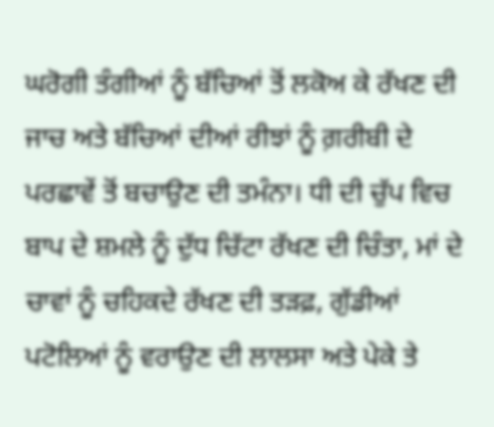ਘਰੋਗੀ ਤੰਗੀਆਂ ਨੂੰ ਬੱਚਿਆਂ ਤੋਂ ਲਕੋਅ ਕੇ ਰੱਖਣ ਦੀ ਜਾਚ ਅਤੇ ਬੱਚਿਆਂ ਦੀਆਂ ਰੀਝਾਂ ਨੂੰ ਗ਼ਰੀਬੀ ਦੇ ਪਰਛਾਵੇਂ ਤੋਂ ਬਚਾਉਣ ਦੀ ਤਮੰਨਾ। ਧੀ ਦੀ ਚੁੱਪ ਵਿਚ ਬਾਪ ਦੇ ਸ਼ਮਲੇ ਨੂੰ ਦੁੱਧ ਚਿੱਟਾ ਰੱਖਣ ਦੀ ਚਿੰਤਾ, ਮਾਂ ਦੇ ਚਾਵਾਂ ਨੂੰ ਚਹਿਕਦੇ ਰੱਖਣ ਦੀ ਤੜਫ਼, ਗੁੱਡੀਆਂ ਪਟੋਲਿਆਂ ਨੂੰ ਵਰਾਉਣ ਦੀ ਲਾਲਸਾ ਅਤੇ ਪੇਕੇ ਤੇ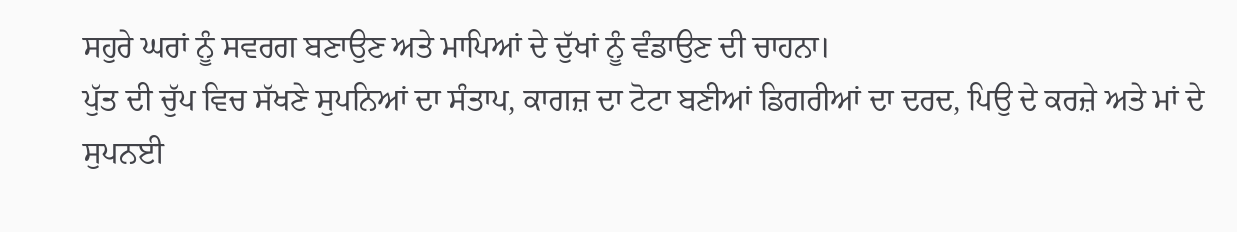ਸਹੁਰੇ ਘਰਾਂ ਨੂੰ ਸਵਰਗ ਬਣਾਉਣ ਅਤੇ ਮਾਪਿਆਂ ਦੇ ਦੁੱਖਾਂ ਨੂੰ ਵੰਡਾਉਣ ਦੀ ਚਾਹਨਾ।
ਪੁੱਤ ਦੀ ਚੁੱਪ ਵਿਚ ਸੱਖਣੇ ਸੁਪਨਿਆਂ ਦਾ ਸੰਤਾਪ, ਕਾਗਜ਼ ਦਾ ਟੋਟਾ ਬਣੀਆਂ ਡਿਗਰੀਆਂ ਦਾ ਦਰਦ, ਪਿਉ ਦੇ ਕਰਜ਼ੇ ਅਤੇ ਮਾਂ ਦੇ ਸੁਪਨਈ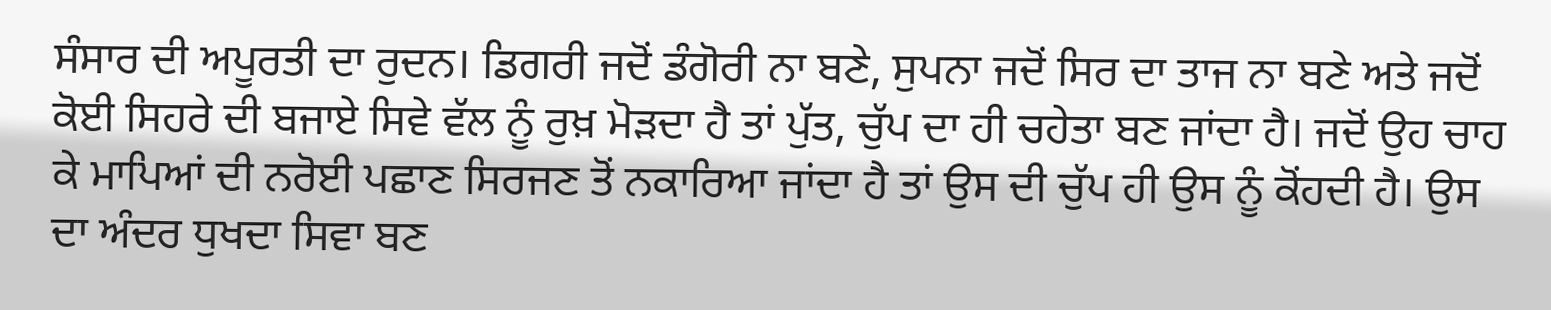ਸੰਸਾਰ ਦੀ ਅਪੂਰਤੀ ਦਾ ਰੁਦਨ। ਡਿਗਰੀ ਜਦੋਂ ਡੰਗੋਰੀ ਨਾ ਬਣੇ, ਸੁਪਨਾ ਜਦੋਂ ਸਿਰ ਦਾ ਤਾਜ ਨਾ ਬਣੇ ਅਤੇ ਜਦੋਂ ਕੋਈ ਸਿਹਰੇ ਦੀ ਬਜਾਏ ਸਿਵੇ ਵੱਲ ਨੂੰ ਰੁਖ਼ ਮੋੜਦਾ ਹੈ ਤਾਂ ਪੁੱਤ, ਚੁੱਪ ਦਾ ਹੀ ਚਹੇਤਾ ਬਣ ਜਾਂਦਾ ਹੈ। ਜਦੋਂ ਉਹ ਚਾਹ ਕੇ ਮਾਪਿਆਂ ਦੀ ਨਰੋਈ ਪਛਾਣ ਸਿਰਜਣ ਤੋਂ ਨਕਾਰਿਆ ਜਾਂਦਾ ਹੈ ਤਾਂ ਉਸ ਦੀ ਚੁੱਪ ਹੀ ਉਸ ਨੂੰ ਕੋਂਹਦੀ ਹੈ। ਉਸ ਦਾ ਅੰਦਰ ਧੁਖਦਾ ਸਿਵਾ ਬਣ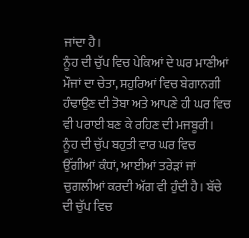ਜਾਂਦਾ ਹੈ।
ਨੂੰਹ ਦੀ ਚੁੱਪ ਵਿਚ ਪੇਕਿਆਂ ਦੇ ਘਰ ਮਾਣੀਆਂ ਮੌਜਾਂ ਦਾ ਚੇਤਾ, ਸਹੁਰਿਆਂ ਵਿਚ ਬੇਗਾਨਗੀ ਹੰਢਾਉਣ ਦੀ ਤੋਬਾ ਅਤੇ ਆਪਣੇ ਹੀ ਘਰ ਵਿਚ ਵੀ ਪਰਾਈ ਬਣ ਕੇ ਰਹਿਣ ਦੀ ਮਜਬੂਰੀ। ਨੂੰਹ ਦੀ ਚੁੱਪ ਬਹੁਤੀ ਵਾਰ ਘਰ ਵਿਚ ਉੱਗੀਆਂ ਕੰਧਾਂ, ਆਈਆਂ ਤਰੇੜਾਂ ਜਾਂ ਚੁਗਲੀਆਂ ਕਰਦੀ ਅੱਗ ਵੀ ਹੁੰਦੀ ਹੈ। ਬੱਚੇ ਦੀ ਚੁੱਪ ਵਿਚ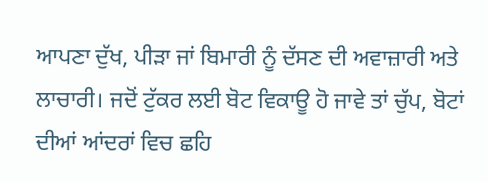ਆਪਣਾ ਦੁੱਖ, ਪੀੜਾ ਜਾਂ ਬਿਮਾਰੀ ਨੂੰ ਦੱਸਣ ਦੀ ਅਵਾਜ਼ਾਰੀ ਅਤੇ ਲਾਚਾਰੀ। ਜਦੋਂ ਟੁੱਕਰ ਲਈ ਬੋਟ ਵਿਕਾਊ ਹੋ ਜਾਵੇ ਤਾਂ ਚੁੱਪ, ਬੋਟਾਂ ਦੀਆਂ ਆਂਦਰਾਂ ਵਿਚ ਛਹਿ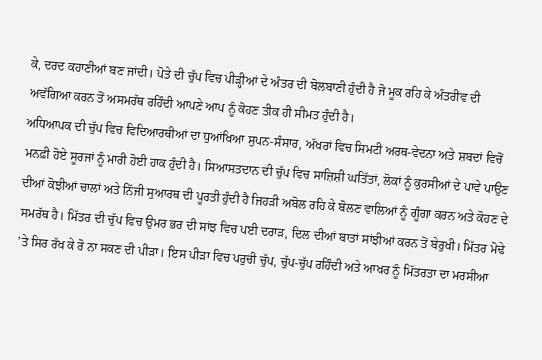ਕੇ, ਦਰਦ ਕਹਾਣੀਆਂ ਬਣ ਜਾਂਦੀ। ਪੋਤੇ ਦੀ ਚੁੱਪ ਵਿਚ ਪੀੜ੍ਹੀਆਂ ਦੇ ਅੰਤਰ ਦੀ ਬੋਲਬਾਣੀ ਹੁੰਦੀ ਹੈ ਜੋ ਮੂਕ ਰਹਿ ਕੇ ਅੰਤਰੀਵ ਦੀ ਅਵੱਗਿਆ ਕਰਨ ਤੋਂ ਅਸਮਰੱਥ ਰਹਿੰਦੀ ਆਪਣੇ ਆਪ ਨੂੰ ਕੋਹਣ ਤੀਕ ਹੀ ਸੀਮਤ ਹੁੰਦੀ ਹੈ।
ਅਧਿਆਪਕ ਦੀ ਚੁੱਪ ਵਿਚ ਵਿਦਿਆਰਥੀਆਂ ਦਾ ਧੁਆਂਖਿਆ ਸੁਪਨ-ਸੰਸਾਰ, ਅੱਖਰਾਂ ਵਿਚ ਸਿਮਟੀ ਅਰਥ-ਵੇਦਨਾ ਅਤੇ ਸ਼ਬਦਾਂ ਵਿਚੋਂ ਮਨਫ਼ੀ ਹੋਏ ਸੂਰਜਾਂ ਨੂੰ ਮਾਰੀ ਹੋਈ ਹਾਕ ਹੁੰਦੀ ਹੈ। ਸਿਆਸਤਦਾਨ ਦੀ ਚੁੱਪ ਵਿਚ ਸਾਜ਼ਿਸ਼ੀ ਘਤਿੱਤਾਂ, ਲੋਕਾਂ ਨੂੰ ਕੁਰਸੀਆਂ ਦੇ ਪਾਵੇ ਪਾਉਣ ਦੀਆਂ ਕੋਝੀਆਂ ਚਾਲਾਂ ਅਤੇ ਨਿੱਜੀ ਸੁਆਰਥ ਦੀ ਪੂਰਤੀ ਹੁੰਦੀ ਹੈ ਜਿਹੜੀ ਅਬੋਲ ਰਹਿ ਕੇ ਬੋਲਣ ਵਾਲਿਆਂ ਨੂੰ ਗੂੰਗਾ ਕਰਨ ਅਤੇ ਕੋਹਣ ਦੇ ਸਮਰੱਥ ਹੈ। ਮਿੱਤਰ ਦੀ ਚੁੱਪ ਵਿਚ ਉਮਰ ਭਰ ਦੀ ਸਾਂਝ ਵਿਚ ਪਈ ਦਰਾੜ, ਦਿਲ ਦੀਆਂ ਬਾਤਾਂ ਸਾਂਝੀਆਂ ਕਰਨ ਤੋਂ ਬੇਰੁਖੀ। ਮਿੱਤਰ ਮੋਢੇ ’ਤੇ ਸਿਰ ਰੱਖ ਕੇ ਰੋ ਨਾ ਸਕਣ ਦੀ ਪੀੜਾ। ਇਸ ਪੀੜਾ ਵਿਚ ਪਰੁਚੀ ਚੁੱਪ, ਚੁੱਪ-ਚੁੱਪ ਰਹਿੰਦੀ ਅਤੇ ਆਖਰ ਨੂੰ ਮਿੱਤਰਤਾ ਦਾ ਮਰਸੀਆ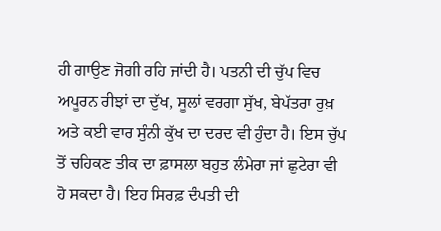ਹੀ ਗਾਉਣ ਜੋਗੀ ਰਹਿ ਜਾਂਦੀ ਹੈ। ਪਤਨੀ ਦੀ ਚੁੱਪ ਵਿਚ ਅਪੂਰਨ ਰੀਝਾਂ ਦਾ ਦੁੱਖ, ਸੂਲਾਂ ਵਰਗਾ ਸੁੱਖ, ਬੇਪੱਤਰਾ ਰੁਖ਼ ਅਤੇ ਕਈ ਵਾਰ ਸੁੰਨੀ ਕੁੱਖ ਦਾ ਦਰਦ ਵੀ ਹੁੰਦਾ ਹੈ। ਇਸ ਚੁੱਪ ਤੋਂ ਚਹਿਕਣ ਤੀਕ ਦਾ ਫ਼ਾਸਲਾ ਬਹੁਤ ਲੰਮੇਰਾ ਜਾਂ ਛੁਟੇਰਾ ਵੀ ਹੋ ਸਕਦਾ ਹੈ। ਇਹ ਸਿਰਫ਼ ਦੰਪਤੀ ਦੀ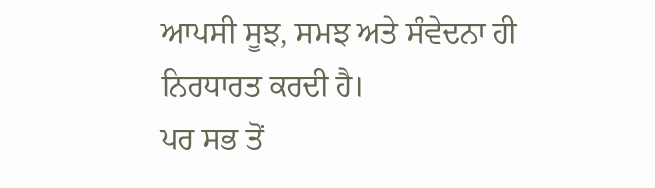ਆਪਸੀ ਸੂਝ, ਸਮਝ ਅਤੇ ਸੰਵੇਦਨਾ ਹੀ ਨਿਰਧਾਰਤ ਕਰਦੀ ਹੈ।
ਪਰ ਸਭ ਤੋਂ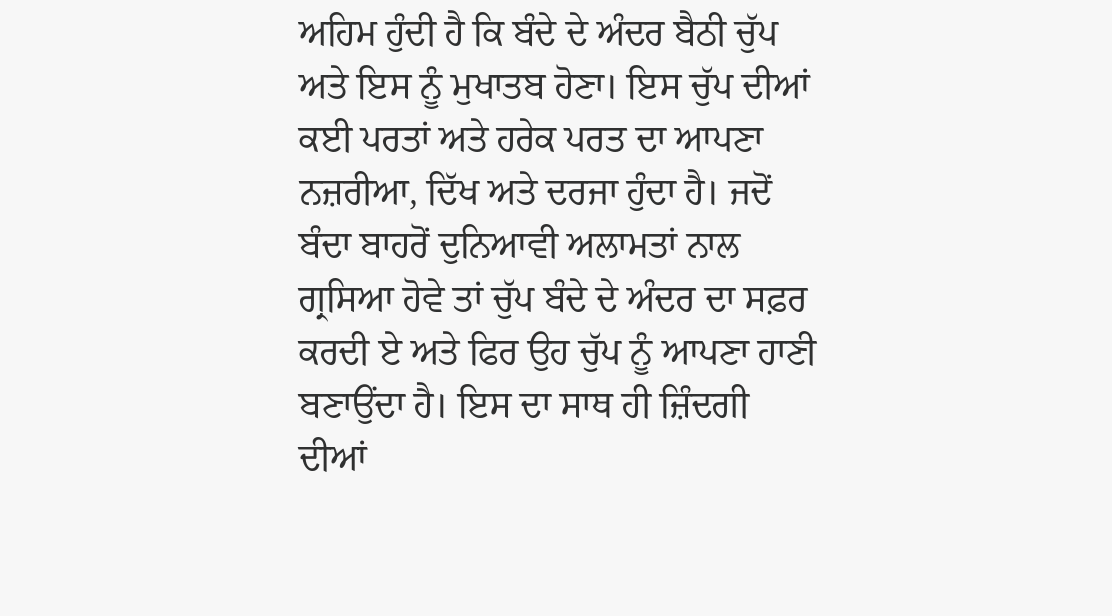ਅਹਿਮ ਹੁੰਦੀ ਹੈ ਕਿ ਬੰਦੇ ਦੇ ਅੰਦਰ ਬੈਠੀ ਚੁੱਪ ਅਤੇ ਇਸ ਨੂੰ ਮੁਖਾਤਬ ਹੋਣਾ। ਇਸ ਚੁੱਪ ਦੀਆਂ ਕਈ ਪਰਤਾਂ ਅਤੇ ਹਰੇਕ ਪਰਤ ਦਾ ਆਪਣਾ ਨਜ਼ਰੀਆ, ਦਿੱਖ ਅਤੇ ਦਰਜਾ ਹੁੰਦਾ ਹੈ। ਜਦੋਂ ਬੰਦਾ ਬਾਹਰੋਂ ਦੁਨਿਆਵੀ ਅਲਾਮਤਾਂ ਨਾਲ ਗ੍ਰਸਿਆ ਹੋਵੇ ਤਾਂ ਚੁੱਪ ਬੰਦੇ ਦੇ ਅੰਦਰ ਦਾ ਸਫ਼ਰ ਕਰਦੀ ਏ ਅਤੇ ਫਿਰ ਉਹ ਚੁੱਪ ਨੂੰ ਆਪਣਾ ਹਾਣੀ ਬਣਾਉਂਦਾ ਹੈ। ਇਸ ਦਾ ਸਾਥ ਹੀ ਜ਼ਿੰਦਗੀ ਦੀਆਂ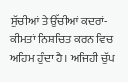ਸੁੱਚੀਆਂ ਤੇ ਉੱਚੀਆਂ ਕਦਰਾਂ-ਕੀਮਤਾਂ ਨਿਸ਼ਚਿਤ ਕਰਨ ਵਿਚ ਅਹਿਮ ਹੁੰਦਾ ਹੈ। ਅਜਿਹੀ ਚੁੱਪ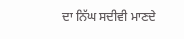ਦਾ ਨਿੱਘ ਸਦੀਵੀ ਮਾਣਦੇ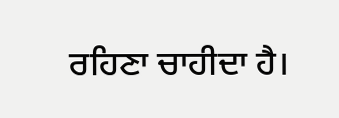ਰਹਿਣਾ ਚਾਹੀਦਾ ਹੈ।